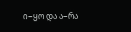ი−ყო და ა−რა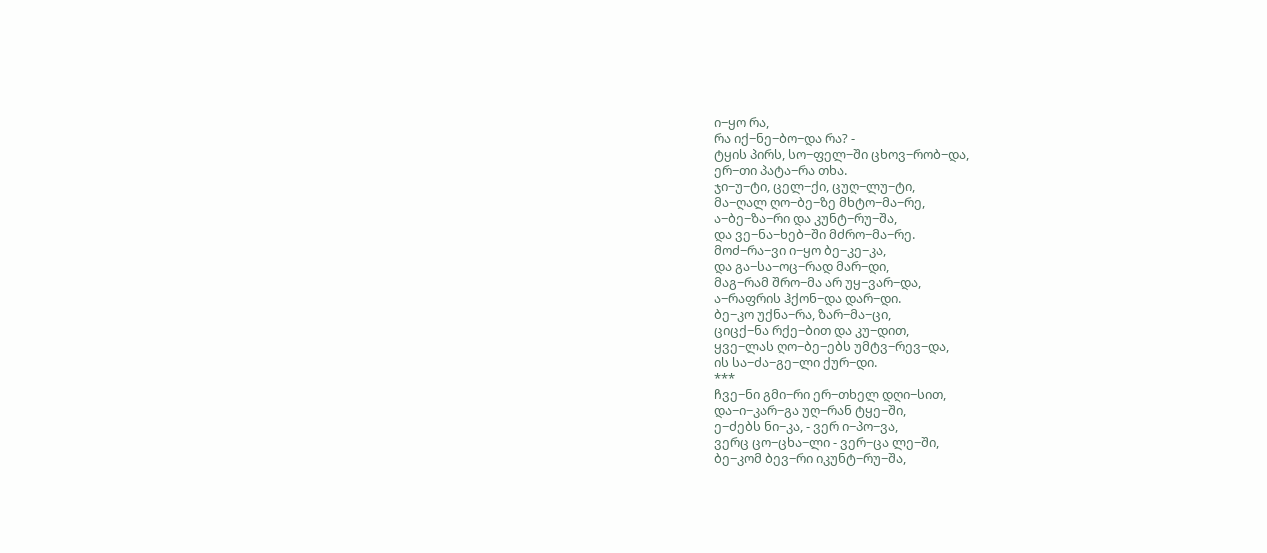ი−ყო რა,
რა იქ−ნე−ბო−და რა? -
ტყის პირს, სო−ფელ−ში ცხოვ−რობ−და,
ერ−თი პატა−რა თხა.
ჯი−უ−ტი, ცელ−ქი, ცუღ−ლუ−ტი,
მა−ღალ ღო−ბე−ზე მხტო−მა−რე,
ა−ბე−ზა−რი და კუნტ−რუ−შა,
და ვე−ნა−ხებ−ში მძრო−მა−რე.
მოძ−რა−ვი ი−ყო ბე−კე−კა,
და გა−სა−ოც−რად მარ−დი,
მაგ−რამ შრო−მა არ უყ−ვარ−და,
ა−რაფრის ჰქონ−და დარ−დი.
ბე−კო უქნა−რა, ზარ−მა−ცი,
ციცქ−ნა რქე−ბით და კუ−დით,
ყვე−ლას ღო−ბე−ებს უმტვ−რევ−და,
ის სა−ძა−გე−ლი ქურ−დი.
***
ჩვე−ნი გმი−რი ერ−თხელ დღი−სით,
და−ი−კარ−გა უღ−რან ტყე−ში,
ე−ძებს ნი−კა, - ვერ ი−პო−ვა,
ვერც ცო−ცხა−ლი - ვერ−ცა ლე−ში,
ბე−კომ ბევ−რი იკუნტ−რუ−შა,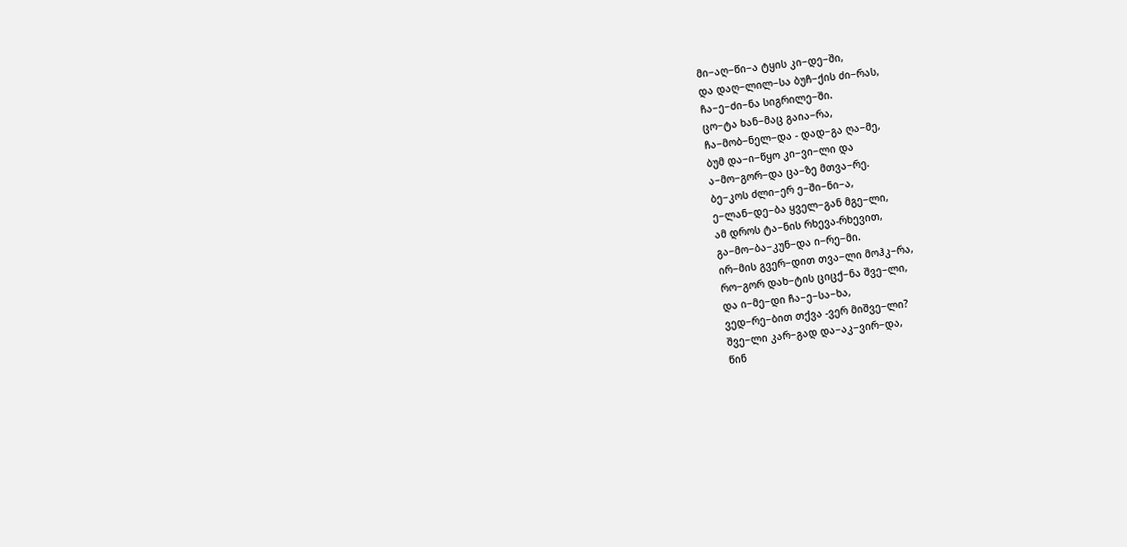მი−აღ−წი−ა ტყის კი−დე−ში,
და დაღ−ლილ−სა ბუჩ−ქის ძი−რას,
ჩა−ე−ძი−ნა სიგრილე−ში.
ცო−ტა ხან−მაც გაია−რა,
ჩა−მობ−ნელ−და - დად−გა ღა−მე,
ბუმ და−ი−წყო კი−ვი−ლი და
ა−მო−გორ−და ცა−ზე მთვა−რე.
ბე−კოს ძლი−ერ ე−ში−ნი−ა,
ე−ლან−დე−ბა ყველ−გან მგე−ლი,
ამ დროს ტა−ნის რხევა-რხევით,
გა−მო−ბა−კუნ−და ი−რე−მი.
ირ−მის გვერ−დით თვა−ლი მოჰკ−რა,
რო−გორ დახ−ტის ციცქ−ნა შვე−ლი,
და ი−მე−დი ჩა−ე−სა−ხა,
ვედ−რე−ბით თქვა -ვერ მიშვე−ლი?
შვე−ლი კარ−გად და−აკ−ვირ−და,
წინ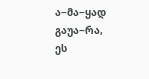ა−მა−ყად გაუა−რა,
ეს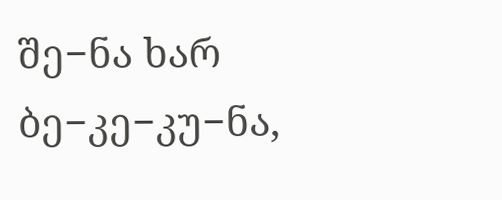შე−ნა ხარ ბე−კე−კუ−ნა,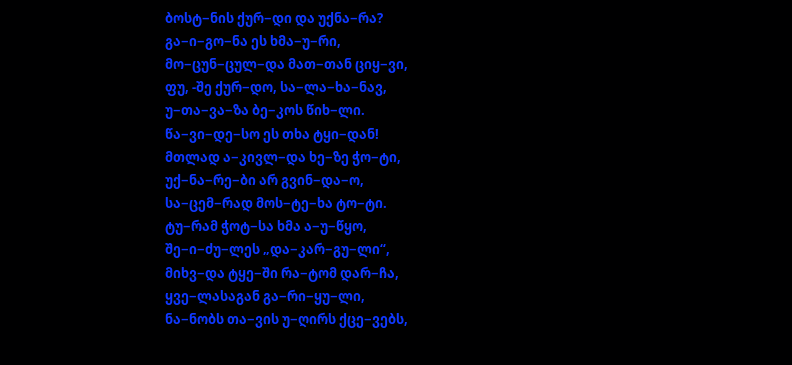ბოსტ−ნის ქურ−დი და უქნა−რა?
გა−ი−გო−ნა ეს ხმა−უ−რი,
მო−ცუნ−ცულ−და მათ−თან ციყ−ვი,
ფუ, -შე ქურ−დო, სა−ლა−ხა−ნავ,
უ−თა−ვა−ზა ბე−კოს წიხ−ლი.
წა−ვი−დე−სო ეს თხა ტყი−დან!
მთლად ა−კივლ−და ხე−ზე ჭო−ტი,
უქ−ნა−რე−ბი არ გვინ−და−ო,
სა−ცემ−რად მოს−ტე−ხა ტო−ტი.
ტუ−რამ ჭოტ−სა ხმა ა−უ−წყო,
შე−ი−ძუ−ლეს „და−კარ−გუ−ლი“,
მიხვ−და ტყე−ში რა−ტომ დარ−ჩა,
ყვე−ლასაგან გა−რი−ყუ−ლი,
ნა−ნობს თა−ვის უ−ღირს ქცე−ვებს,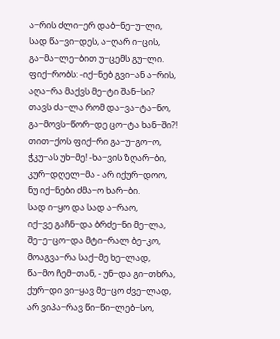ა−რის ძლი−ერ დაბ−ნე−უ−ლი,
სად წა−ვი−დეს, ა−ღარ ი−ცის,
გა−მა−ლე−ბით უ−ცემს გუ−ლი.
ფიქ−რობს: -იქ−ნებ გვი−ან ა−რის,
აღა−რა მაქვს მე−ტი შან−სი?
თავს ძა−ლა რომ და−ვა−ტა−ნო,
გა−მოვს−წორ−დე ცო−ტა ხან−ში?!
თით−ქოს ფიქ−რი გა−უ−გო−ო,
ჭკუ−ას უხ−მე! -ხა−ვის ზღარ−ბი,
კურ−დღელ−მა - არ იქურ−დოო,
ნუ იქ−ნები ძმა−ო ხარ−ბი.
სად ი−ყო და სად ა−რაო,
იქ−ვე გაჩნ−და ბრძე−ნი მე−ლა,
შე−ე−ცო−და მტი−რალ ბე−კო,
მოაგვა−რა საქ−მე ხე−ლად,
წა−მო ჩემ−თან, - უნ−და გი−თხრა,
ქურ−დი ვი−ყავ მე−ცო ძვე−ლად,
არ ვიპა−რავ წი−წი−ლებ−სო,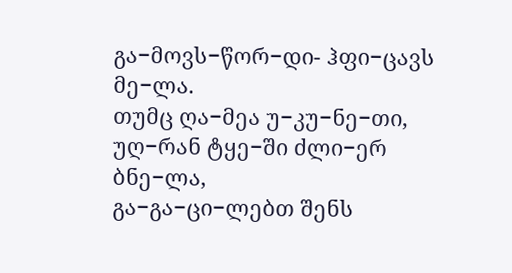გა−მოვს−წორ−დი- ჰფი−ცავს მე−ლა.
თუმც ღა−მეა უ−კუ−ნე−თი,
უღ−რან ტყე−ში ძლი−ერ ბნე−ლა,
გა−გა−ცი−ლებთ შენს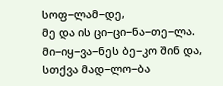სოფ−ლამ−დე,
მე და ის ცი−ცი−ნა−თე−ლა.
მი−იყ−ვა−ნეს ბე−კო შინ და,
სთქვა მად−ლო−ბა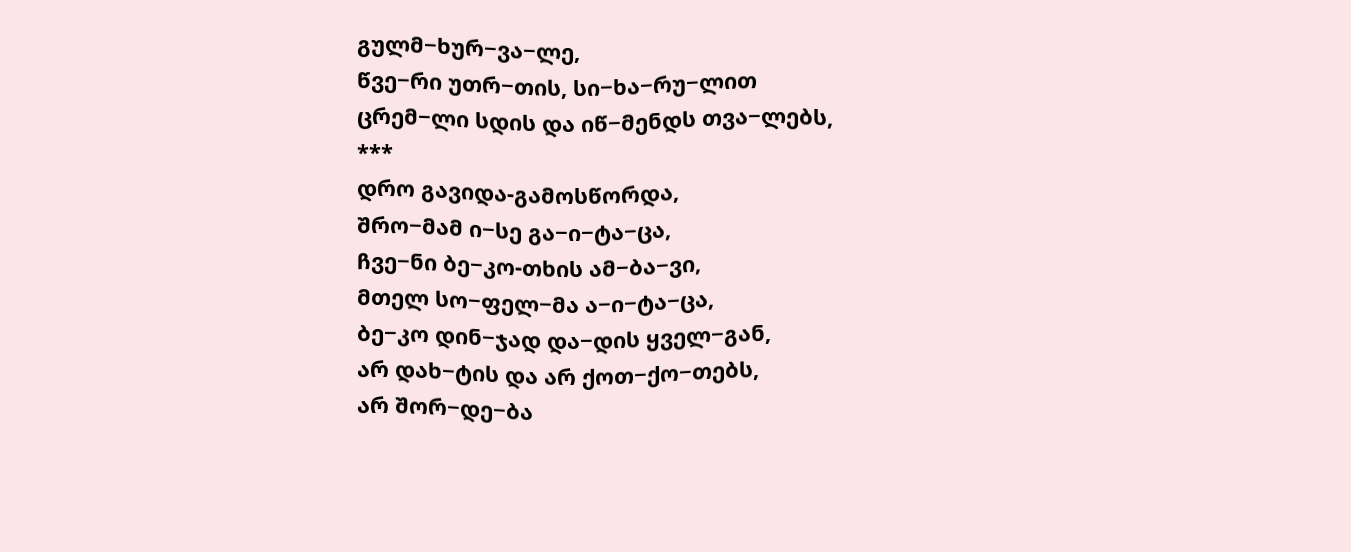გულმ−ხურ−ვა−ლე,
წვე−რი უთრ−თის, სი−ხა−რუ−ლით
ცრემ−ლი სდის და იწ−მენდს თვა−ლებს,
***
დრო გავიდა-გამოსწორდა,
შრო−მამ ი−სე გა−ი−ტა−ცა,
ჩვე−ნი ბე−კო-თხის ამ−ბა−ვი,
მთელ სო−ფელ−მა ა−ი−ტა−ცა,
ბე−კო დინ−ჯად და−დის ყველ−გან,
არ დახ−ტის და არ ქოთ−ქო−თებს,
არ შორ−დე−ბა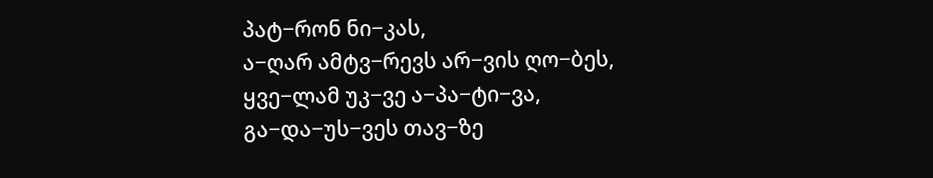პატ−რონ ნი−კას,
ა−ღარ ამტვ−რევს არ−ვის ღო−ბეს,
ყვე−ლამ უკ−ვე ა−პა−ტი−ვა,
გა−და−უს−ვეს თავ−ზე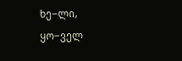ხე−ლი,
ყო−ველ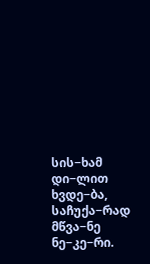სის−ხამ დი−ლით ხვდე−ბა,
საჩუქა−რად მწვა−ნე ნე−კე−რი.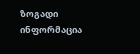ზოგადი ინფორმაცია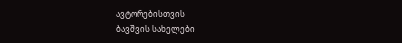ავტორებისთვის
ბავშვის სახელები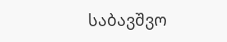საბავშვო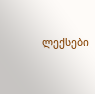ლექსები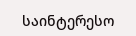საინტერესო